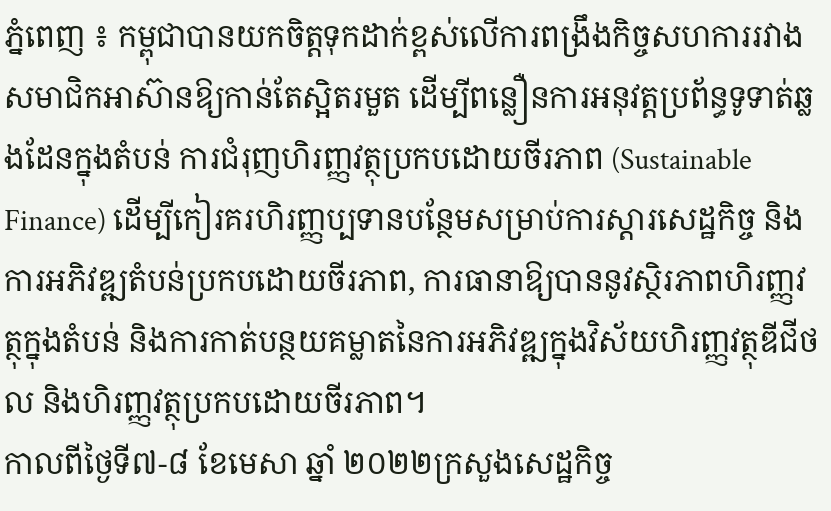ភ្នំពេញ ៖ កម្ពុជាបានយកចិត្តទុកដាក់ខ្ពស់លើការពង្រឹងកិច្ចសហការរវាងសមាជិកអាស៊ានឱ្យកាន់តែស្អិតរមួត ដើម្បីពន្លឿនការអនុវត្តប្រព័ន្ធទូទាត់ឆ្លងដែនក្នុងតំបន់ ការជំរុញហិរញ្ញវត្ថុប្រកបដោយចីរភាព (Sustainable Finance) ដើម្បីកៀរគរហិរញ្ញប្បទានបន្ថែមសម្រាប់ការស្ដារសេដ្ឋកិច្ច និងការអភិវឌ្ឍតំបន់ប្រកបដោយចីរភាព, ការធានាឱ្យបាននូវស្ថិរភាពហិរញ្ញវត្ថុក្នុងតំបន់ និងការកាត់បន្ថយគម្លាតនៃការអភិវឌ្ឍក្នុងវិស័យហិរញ្ញវត្ថុឌីជីថល និងហិរញ្ញវត្ថុប្រកបដោយចីរភាព។
កាលពីថ្ងៃទី៧-៨ ខែមេសា ឆ្នាំ ២០២២ក្រសួងសេដ្ឋកិច្ច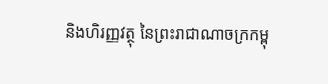និងហិរញ្ញវត្ថុ នៃព្រះរាជាណាចក្រកម្ពុ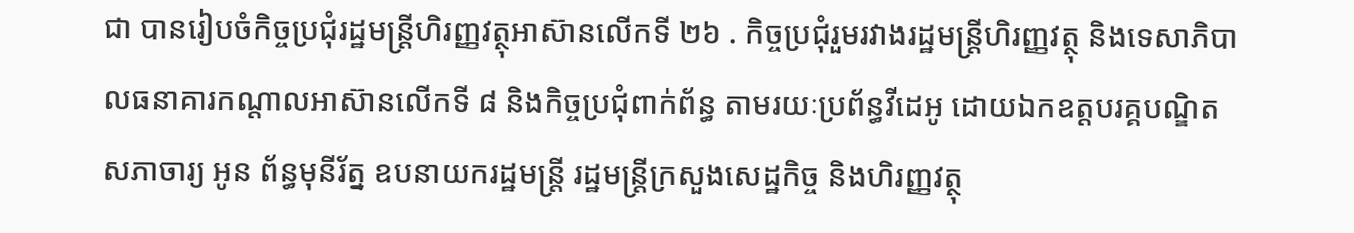ជា បានរៀបចំកិច្ចប្រជុំរដ្ឋមន្ត្រីហិរញ្ញវត្ថុអាស៊ានលើកទី ២៦ . កិច្ចប្រជុំរួមរវាងរដ្ឋមន្ត្រីហិរញ្ញវត្ថុ និងទេសាភិបាលធនាគារកណ្តាលអាស៊ានលើកទី ៨ និងកិច្ចប្រជុំពាក់ព័ន្ធ តាមរយៈប្រព័ន្ធវីដេអូ ដោយឯកឧត្តបរគ្គបណ្ឌិតសភាចារ្យ អូន ព័ន្ធមុនីរ័ត្ន ឧបនាយករដ្ឋមន្ត្រី រដ្ឋមន្ត្រីក្រសួងសេដ្ឋកិច្ច និងហិរញ្ញវត្ថុ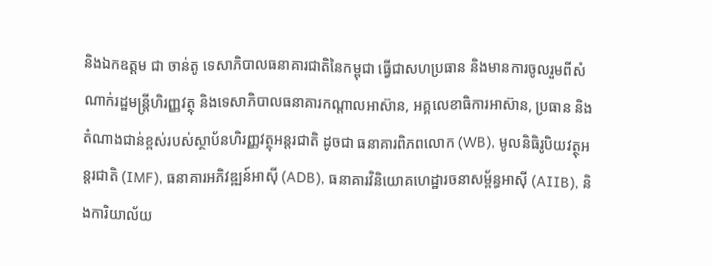និងឯកឧត្តម ជា ចាន់តូ ទេសាភិបាលធនាគារជាតិនៃកម្ពុជា ធ្វើជាសហប្រធាន និងមានការចូលរួមពីសំណាក់រដ្ឋមន្ត្រីហិរញ្ញវត្ថុ និងទេសាភិបាលធនាគារកណ្តាលអាស៊ាន, អគ្គលេខាធិការអាស៊ាន, ប្រធាន និងតំណាងជាន់ខ្ពស់របស់ស្ថាប័នហិរញ្ញវត្ថុអន្តរជាតិ ដូចជា ធនាគារពិភពលោក (WB), មូលនិធិរូបិយវត្ថុអន្តរជាតិ (IMF), ធនាគារអភិវឌ្ឍន៍អាស៊ី (ADB), ធនាគារវិនិយោគហេដ្ឋារចនាសម្ព័ន្ធអាស៊ី (AIIB), និងការិយាល័យ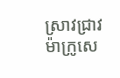ស្រាវជ្រាវម៉ាក្រូសេ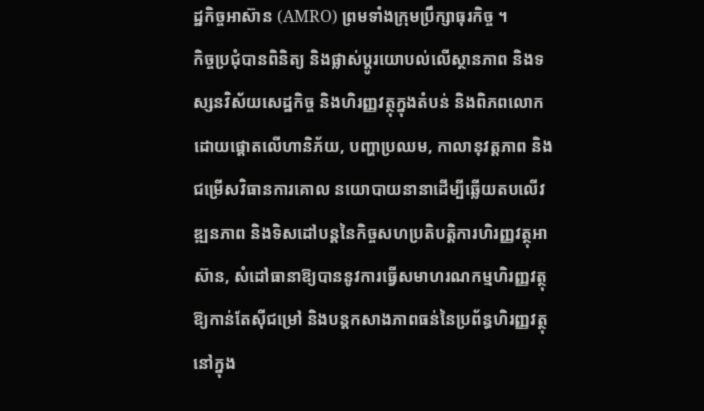ដ្ឋកិច្ចអាស៊ាន (AMRO) ព្រមទាំងក្រុមប្រឹក្សាធុរកិច្ច ។
កិច្ចប្រជុំបានពិនិត្យ និងផ្លាស់ប្ដូរយោបល់លើស្ថានភាព និងទស្សនវិស័យសេដ្ឋកិច្ច និងហិរញ្ញវត្ថុក្នុងតំបន់ និងពិភពលោក ដោយផ្តោតលើហានិភ័យ, បញ្ហាប្រឈម, កាលានុវត្តភាព និងជម្រើសវិធានការគោល នយោបាយនានាដើម្បីឆ្លើយតបលើវឌ្ឍនភាព និងទិសដៅបន្តនៃកិច្ចសហប្រតិបត្តិការហិរញ្ញវត្ថុអាស៊ាន, សំដៅធានាឱ្យបាននូវការធ្វើសមាហរណកម្មហិរញ្ញវត្ថុឱ្យកាន់តែស៊ីជម្រៅ និងបន្តកសាងភាពធន់នៃប្រព័ន្ធហិរញ្ញវត្ថុនៅក្នុង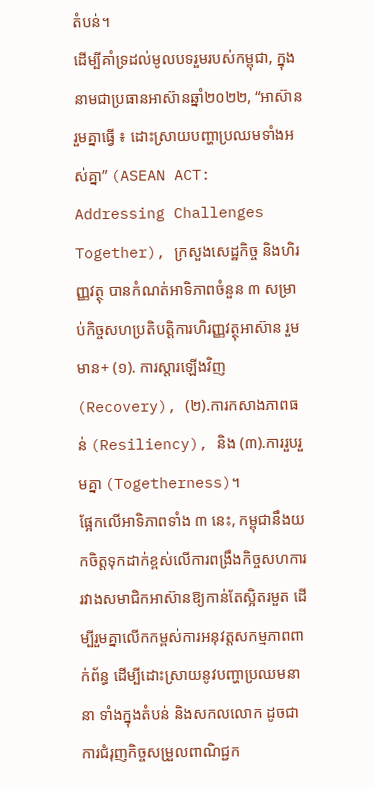តំបន់។
ដើម្បីគាំទ្រដល់មូលបទរួមរបស់កម្ពុជា, ក្នុងនាមជាប្រធានអាស៊ានឆ្នាំ២០២២, “អាស៊ានរួមគ្នាធ្វើ ៖ ដោះស្រាយបញ្ហាប្រឈមទាំងអស់គ្នា” (ASEAN ACT: Addressing Challenges Together), ក្រសួងសេដ្ឋកិច្ច និងហិរញ្ញវត្ថុ បានកំណត់អាទិភាពចំនួន ៣ សម្រាប់កិច្ចសហប្រតិបត្តិការហិរញ្ញវត្ថុអាស៊ាន រួមមាន+ (១). ការស្តារឡើងវិញ (Recovery), (២).ការកសាងភាពធន់ (Resiliency), និង (៣).ការរួបរួមគ្នា (Togetherness)។
ផ្អែកលើអាទិភាពទាំង ៣ នេះ, កម្ពុជានឹងយកចិត្តទុកដាក់ខ្ពស់លើការពង្រឹងកិច្ចសហការរវាងសមាជិកអាស៊ានឱ្យកាន់តែស្អិតរមួត ដើម្បីរួមគ្នាលើកកម្ពស់ការអនុវត្តសកម្មភាពពាក់ព័ន្ធ ដើម្បីដោះស្រាយនូវបញ្ហាប្រឈមនានា ទាំងក្នុងតំបន់ និងសកលលោក ដូចជាការជំរុញកិច្ចសម្រួលពាណិជ្ជក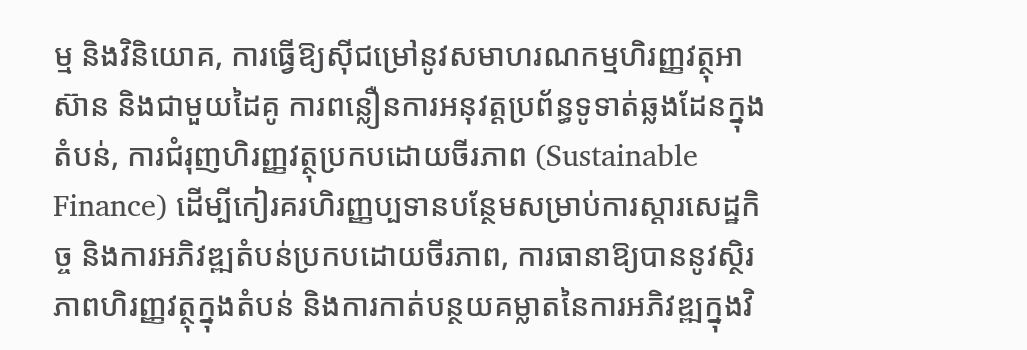ម្ម និងវិនិយោគ, ការធ្វើឱ្យស៊ីជម្រៅនូវសមាហរណកម្មហិរញ្ញវត្ថុអាស៊ាន និងជាមួយដៃគូ ការពន្លឿនការអនុវត្តប្រព័ន្ធទូទាត់ឆ្លងដែនក្នុងតំបន់, ការជំរុញហិរញ្ញវត្ថុប្រកបដោយចីរភាព (Sustainable Finance) ដើម្បីកៀរគរហិរញ្ញប្បទានបន្ថែមសម្រាប់ការស្ដារសេដ្ឋកិច្ច និងការអភិវឌ្ឍតំបន់ប្រកបដោយចីរភាព, ការធានាឱ្យបាននូវស្ថិរភាពហិរញ្ញវត្ថុក្នុងតំបន់ និងការកាត់បន្ថយគម្លាតនៃការអភិវឌ្ឍក្នុងវិ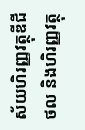ស័យហិរញ្ញវត្ថុឌីជីថល និងហិរញ្ញវត្ថុ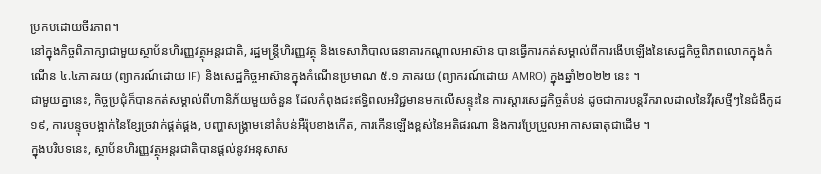ប្រកបដោយចីរភាព។
នៅក្នុងកិច្ចពិភាក្សាជាមួយស្ថាប័នហិរញ្ញវត្ថុអន្តរជាតិ, រដ្ឋមន្ត្រីហិរញ្ញវត្ថុ និងទេសាភិបាលធនាគារកណ្ដាលអាស៊ាន បានធ្វើការកត់សម្គាល់ពីការងើបឡើងនៃសេដ្ឋកិច្ចពិភពលោកក្នុងកំណើន ៤.៤ភាគរយ (ព្យាករណ៍ដោយ IF) និងសេដ្ឋកិច្ចអាស៊ានក្នុងកំណើនប្រមាណ ៥.១ ភាគរយ (ព្យាករណ៍ដោយ AMRO) ក្នុងឆ្នាំ២០២២ នេះ ។
ជាមួយគ្នានេះ, កិច្ចប្រជុំក៏បានកត់សម្គាល់ពីហានិភ័យមួយចំនួន ដែលកំពុងជះឥទ្ធិពលអវិជ្ជមានមកលើសន្ទុះនៃ ការស្ដារសេដ្ឋកិច្ចតំបន់ ដូចជាការបន្តរីករាលដាលនៃវីរុសថ្មីៗនៃជំងឺកូដ១៩, ការបន្ទុចបង្អាក់នៃខ្សែច្រវាក់ផ្គត់ផ្គង, បញ្ហាសង្គ្រាមនៅតំបន់អឺរ៉ុបខាងកើត, ការកើនឡើងខ្ពស់នៃអតិផរណា និងការប្រែប្រួលអាកាសធាតុជាដើម ។
ក្នុងបរិបទនេះ, ស្ថាប័នហិរញ្ញវត្ថុអន្តរជាតិបានផ្តល់នូវអនុសាស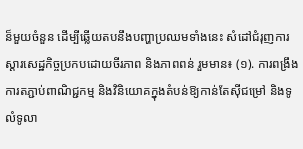ន៏មួយចំនួន ដើម្បីឆ្លើយតបនឹងបញ្ហាប្រឈមទាំងនេះ សំដៅជំរុញការស្ដារសេដ្ឋកិច្ចប្រកបដោយចីរភាព និងភាពពន់ រួមមាន៖ (១). ការពង្រឹងការតភ្ជាប់ពាណិជ្ជកម្ម និងវិនិយោគក្នុងតំបន់ឱ្យកាន់តែស៊ីជម្រៅ និងទូលំទូលា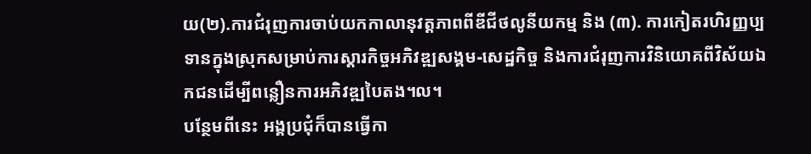យ(២).ការជំរុញការចាប់យកកាលានុវត្តភាពពីឌីជីថលូនីយកម្ម និង (៣). ការកៀតរហិរញ្ញប្បទានក្នុងស្រុកសម្រាប់ការស្ដារកិច្ចអភិវឌ្ឍសង្គម-សេដ្ឋកិច្ច និងការជំរុញការវិនិយោគពីវិស័យឯកជនដើម្បីពន្លឿនការអភិវឌ្ឍបៃតង។ល។
បន្ថែមពីនេះ អង្គប្រជុំក៏បានធ្វើកា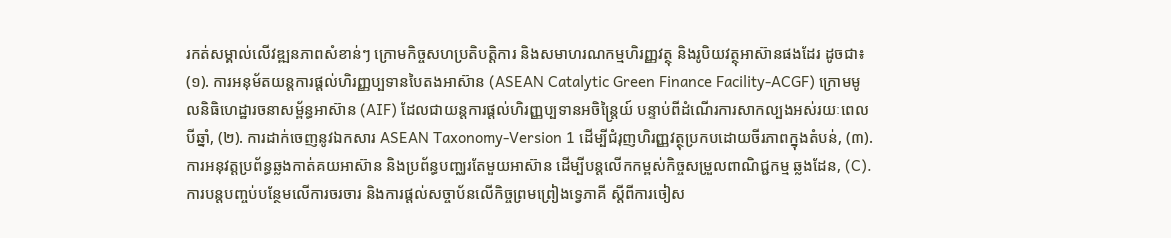រកត់សម្គាល់លើវឌ្ឍនភាពសំខាន់ៗ ក្រោមកិច្ចសហប្រតិបត្តិការ និងសមាហរណកម្មហិរញ្ញវត្ថុ និងរូបិយវត្ថុអាស៊ានផងដែរ ដូចជា៖ (១). ការអនុម័តយន្តការផ្តល់ហិរញ្ញប្បទានបៃតងអាស៊ាន (ASEAN Catalytic Green Finance Facility-ACGF) ក្រោមមូលនិធិហេដ្ឋារចនាសម្ព័ន្ធអាស៊ាន (AIF) ដែលជាយន្តការផ្តល់ហិរញ្ញប្បទានអចិន្ត្រៃយ៍ បន្ទាប់ពីដំណើរការសាកល្បងអស់រយៈពេលបីឆ្នាំ, (២). ការដាក់ចេញនូវឯកសារ ASEAN Taxonomy-Version 1 ដើម្បីជំរុញហិរញ្ញវត្ថុប្រកបដោយចីរភាពក្នុងតំបន់, (៣). ការអនុវត្តប្រព័ន្ធឆ្លងកាត់គយអាស៊ាន និងប្រព័ន្ធបញ្ឈរតែមួយអាស៊ាន ដើម្បីបន្តលើកកម្ពស់កិច្ចសម្រួលពាណិជ្ជកម្ម ឆ្លងដែន, (C). ការបន្តបញ្ចប់បន្ថែមលើការចរចារ និងការផ្តល់សច្ចាប័នលើកិច្ចព្រមព្រៀងទ្វេភាគី ស្ដីពីការចៀស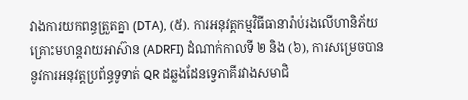វាងការយកពន្ធត្រួតគ្នា (DTA), (៥). ការអនុវត្តកម្មវិធីធានារ៉ាប់រងលើហានិភ័យគ្រោះមហន្តរាយអាស៊ាន (ADRFI) ដំណាក់កាលទី ២ និង (៦), ការសម្រេចបាននូវការអនុវត្តប្រព័ន្ធទូទាត់ QR ដឆ្លងដែនទ្វេភាគីរវាងសមាជិ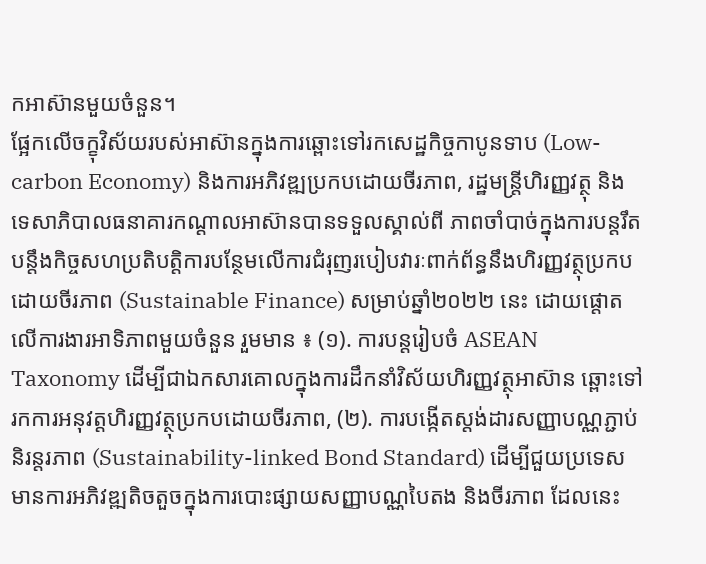កអាស៊ានមួយចំនួន។
ផ្អែកលើចក្ខុវិស័យរបស់អាស៊ានក្នុងការឆ្ពោះទៅរកសេដ្ឋកិច្ចកាបូនទាប (Low-carbon Economy) និងការអភិវឌ្ឍប្រកបដោយចីរភាព, រដ្ឋមន្ត្រីហិរញ្ញវត្ថុ និងទេសាភិបាលធនាគារកណ្ដាលអាស៊ានបានទទួលស្គាល់ពី ភាពចាំបាច់ក្នុងការបន្តរឹតបន្តឹងកិច្ចសហប្រតិបត្តិការបន្ថែមលើការជំរុញរបៀបវារៈពាក់ព័ន្ធនឹងហិរញ្ញវត្ថុប្រកប ដោយចីរភាព (Sustainable Finance) សម្រាប់ឆ្នាំ២០២២ នេះ ដោយផ្តោតលើការងារអាទិភាពមួយចំនួន រួមមាន ៖ (១). ការបន្តរៀបចំ ASEAN Taxonomy ដើម្បីជាឯកសារគោលក្នុងការដឹកនាំវិស័យហិរញ្ញវត្ថុអាស៊ាន ឆ្ពោះទៅរកការអនុវត្តហិរញ្ញវត្ថុប្រកបដោយចីរភាព, (២). ការបង្កើតស្តង់ដារសញ្ញាបណ្ណភ្ជាប់និរន្តរភាព (Sustainability-linked Bond Standard) ដើម្បីជួយប្រទេសមានការអភិវឌ្ឍតិចតួចក្នុងការបោះផ្សាយសញ្ញាបណ្ណបៃតង និងចីរភាព ដែលនេះ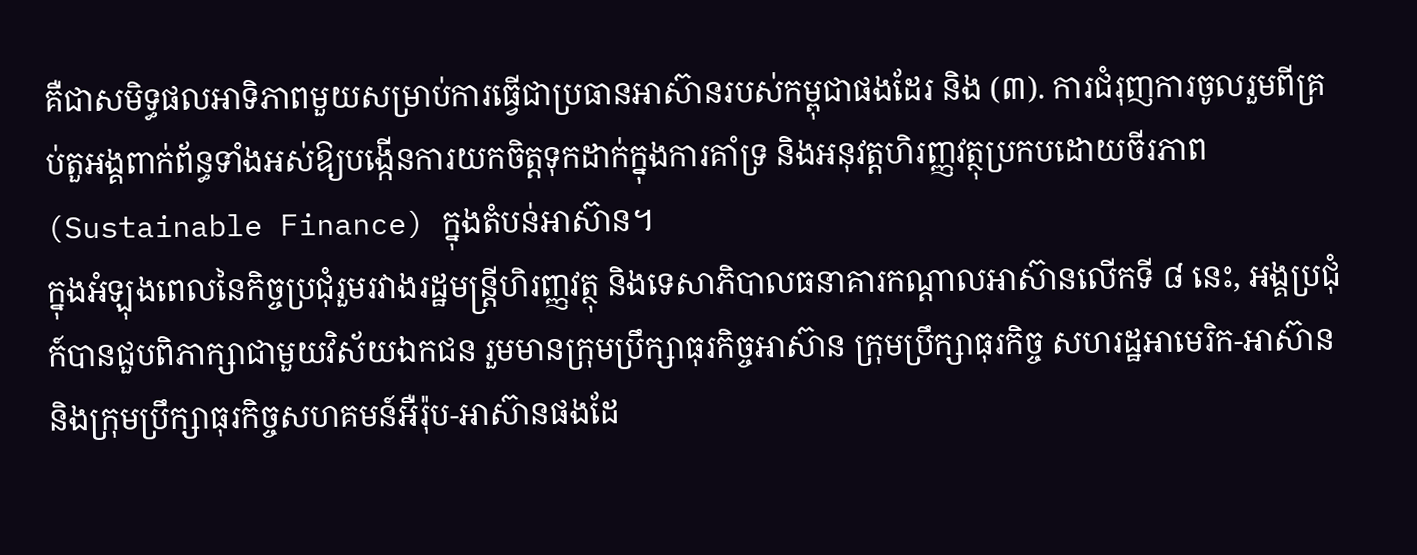គឺជាសមិទ្ធផលអាទិភាពមួយសម្រាប់ការធ្វើជាប្រធានអាស៊ានរបស់កម្ពុជាផងដែរ និង (៣). ការជំរុញការចូលរួមពីគ្រប់តួអង្គពាក់ព័ន្ធទាំងអស់ឱ្យបង្កើនការយកចិត្តទុកដាក់ក្នុងការគាំទ្រ និងអនុវត្តហិរញ្ញវត្ថុប្រកបដោយចីរភាព (Sustainable Finance) ក្នុងតំបន់អាស៊ាន។
ក្នុងអំឡុងពេលនៃកិច្ចប្រជុំរួមរវាងរដ្ឋមន្ត្រីហិរញ្ញវត្ថុ និងទេសាភិបាលធនាគារកណ្ដាលអាស៊ានលើកទី ៨ នេះ, អង្គប្រជុំក៍បានជួបពិភាក្សាជាមួយវិស័យឯកជន រួមមានក្រុមប្រឹក្សាធុរកិច្ចអាស៊ាន ក្រុមប្រឹក្សាធុរកិច្ច សហរដ្ឋអាមេរិក-អាស៊ាន និងក្រុមប្រឹក្សាធុរកិច្ចសហគមន៍អឺរ៉ុប-អាស៊ានផងដែ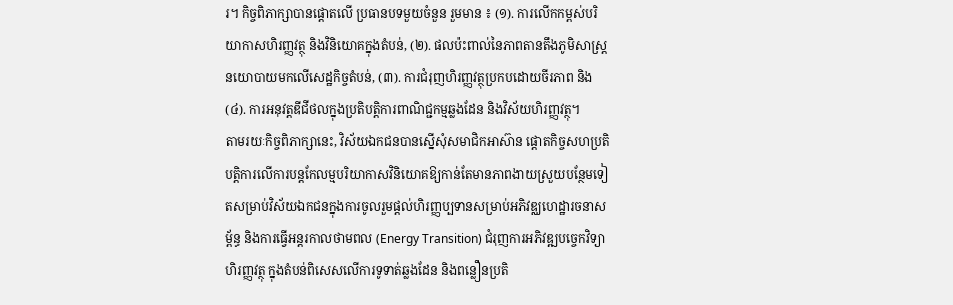រ។ កិច្ចពិភាក្សាបានផ្ដោតលើ ប្រធានបទមួយចំនួន រួមមាន ៖ (១). ការលើកកម្ពស់បរិយាកាសហិរញ្ញវត្ថុ និងវិនិយោគក្នុងតំបន់, (២). ផលប៉ះពាល់នៃភាពតានតឹងភូមិសាស្ត្រនយោបាយមកលើសេដ្ឋកិច្ចតំបន់, (៣). ការជំរុញហិរញ្ញវត្ថុប្រកបដោយចីរភាព និង (៤). ការអនុវត្តឌីជីថលក្នុងប្រតិបត្តិការពាណិជ្ជកម្មឆ្លងដែន និងវិស័យហិរញ្ញវត្ថុ។
តាមរយៈកិច្ចពិភាក្សានេះ, វិស័យឯកជនបានស្នើសុំសមាជិកអាស៊ាន ផ្តោតកិច្ចសហប្រតិបត្តិការលើការបន្តកែលម្មបរិយាកាសវិនិយោគឱ្យកាន់តែមានភាពងាយស្រួយបន្ថែមទៀតសម្រាប់វិស័យឯកជនក្នុងការចូលរួមផ្តល់ហិរញ្ញប្បទានសម្រាប់អភិវឌ្ឈហេដ្ឋារចនាសម្ព័ន្ធ និងការធ្វើអន្តរកាលថាមពល (Energy Transition) ជំរុញការអភិវឌ្ឍបច្ចេកវិទ្យាហិរញ្ញវត្ថុ ក្នុងតំបន់ពិសេសលើការទូទាត់ឆ្លងដែន និងពន្លឿនប្រតិ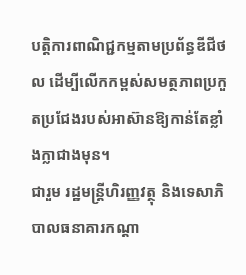បត្តិការពាណិជ្ជកម្មតាមប្រព័ន្ធឌីជីថល ដើម្បីលើកកម្ពស់សមត្ថភាពប្រកួតប្រជែងរបស់អាស៊ានឱ្យកាន់តែខ្លាំងក្លាជាងមុន។
ជារួម រដ្ឋមន្ត្រីហិរញ្ញវត្ថុ និងទេសាភិបាលធនាគារកណ្ដា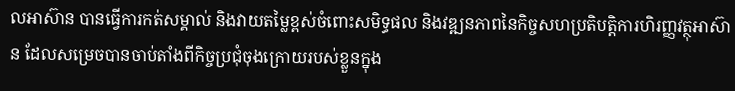លអាស៊ាន បានធ្វើការកត់សម្គាល់ និងវាយតម្លៃខ្ពស់ចំពោះសមិទ្ធផល និងវឌ្ឍនភាពនៃកិច្ចសហប្រតិបត្តិការហិរញ្ញវត្ថុអាស៊ាន ដែលសម្រេចបានចាប់តាំងពីកិច្ចប្រជុំចុងក្រោយរបស់ខ្លួនក្នុង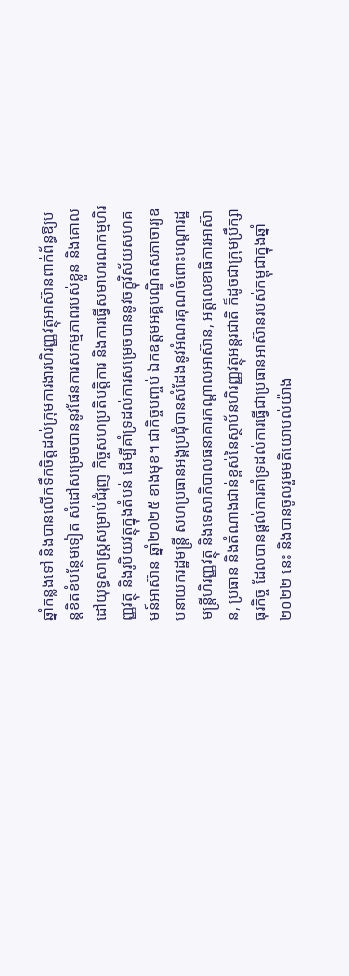ឆ្នាំកន្លងទៅ និងបានលើកទឹកចិត្តដល់ក្រុមការងារហិរញ្ញវត្ថុអាស៊ានពាក់ព័ន្ធឱ្យបន្តខិតខំបន្ថែមទៀត សំដៅសម្រេចបាននូវផែនការសកម្មភាពរបស់ខ្លួន និងគោលដៅយុទ្ធសាស្ត្រសម្រាប់ជំរុញ កិច្ចសហប្រតិបត្តិការ និងការធ្វើសមាហរណកម្មហិរញ្ញវត្ថុ និងរូបិយវត្ថុក្នុងតំបន់ ដើម្បីគាំទ្រដល់ការសម្រេចបាននូវចក្ខុវិស័យសហគមន៍អាស៊ាន ឆ្នាំ២០២៥ ខាងមុខ។ ជាកិច្ចបញ្ចប់ ឯកឧត្តមអគ្គបណ្ឌិតសភាចារ្យឧបនាយករដ្ឋមន្ត្រី សហប្រធានអង្គប្រជុំបានសំដែងនូវអំណរគុណចំពោះបណ្តារដ្ឋមន្ត្រីហិរញ្ញវត្ថុ និងទេសាភិបាលធនាគារកណ្ដាលអាស៊ាន, អត្តលេខាធិការអាស៊ាន, ប្រធាន និងតំណាងជាន់ខ្ពស់នៃស្ថាប័នហិរញ្ញវត្ថុអន្តរជាតិ ក៏ដូចជាក្រុមប្រឹក្សាធុរកិច្ច ដែលបានផ្ដល់ការគាំទ្រដល់ការធ្វើជាប្រធានអាស៊ានរបស់កម្ពុជាក្នុងឆ្នាំ២០២២ នេះ និងបានចូលរួមមតិយោបល់យ៉ាង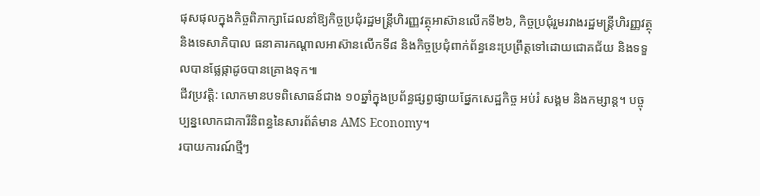ផុសផុលក្នុងកិច្ចពិភាក្សាដែលនាំឱ្យកិច្ចប្រជុំរដ្ឋមន្ត្រីហិរញ្ញវត្ថុអាស៊ានលើកទី២៦, កិច្ចប្រជុំរួមរវាងរដ្ឋមន្ត្រីហិរញ្ញវត្ថុ និងទេសាភិបាល ធនាគារកណ្ដាលអាស៊ានលើកទី៨ និងកិច្ចប្រជុំពាក់ព័ន្ធនេះប្រព្រឹត្តទៅដោយជោគជ័យ និងទទួលបានផ្លែផ្កាដូចបានគ្រោងទុក៕
ជីវប្រវត្តិ: លោកមានបទពិសោធន៍ជាង ១០ឆ្នាំក្នុងប្រព័ន្ធផ្សព្វផ្សាយផ្នែកសេដ្ឋកិច្ច អប់រំ សង្គម និងកម្សាន្ត។ បច្ចុប្បន្នលោកជាការីនិពន្ធនៃសារព័ត៌មាន AMS Economy។
របាយការណ៍ថ្មីៗ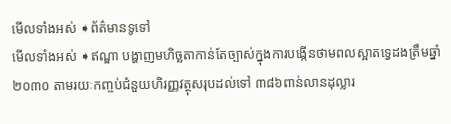មើលទាំងអស់ ➧ព័ត៌មានទូទៅ
មើលទាំងអស់ ➧ឥណ្ឌា បង្ហាញមហិច្ឆតាកាន់តែច្បាស់ក្នុងការបង្កើនថាមពលស្អាតទ្វេដងត្រឹមឆ្នាំ២០៣០ តាមរយៈកញ្ចប់ជំនួយហិរញ្ញវត្ថុសរុបដល់ទៅ ៣៨៦ពាន់លានដុល្លារ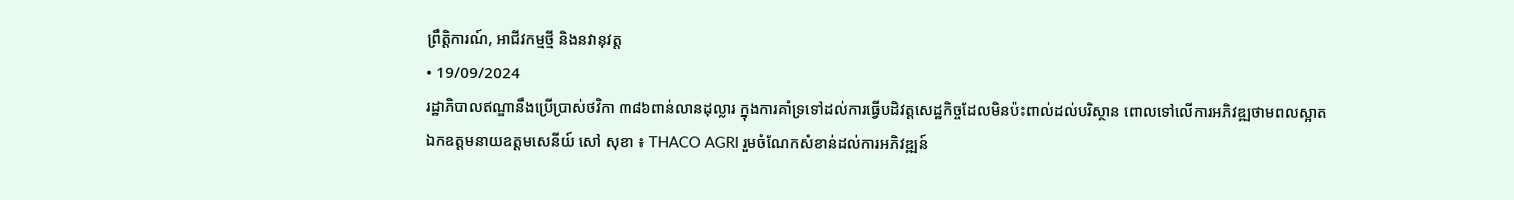ព្រឹត្តិការណ៍, អាជីវកម្មថ្មី និងនវានុវត្ត
• 19/09/2024
រដ្ឋាភិបាលឥណ្ឌានឹងប្រើប្រាស់ថវិកា ៣៨៦ពាន់លានដុល្លារ ក្នុងការគាំទ្រទៅដល់ការធ្វើបដិវត្តសេដ្ឋកិច្ចដែលមិនប៉ះពាល់ដល់បរិស្ថាន ពោលទៅលើការអភិវឌ្ឍថាមពលស្អាត
ឯកឧត្តមនាយឧត្តមសេនីយ៍ សៅ សុខា ៖ THACO AGRI រួមចំណែកសំខាន់ដល់ការអភិវឌ្ឍន៍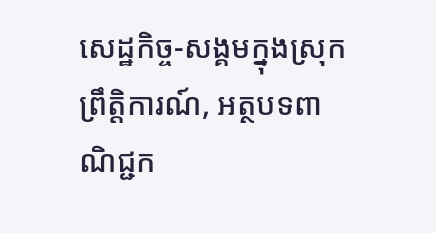សេដ្ឋកិច្ច-សង្គមក្នុងស្រុក
ព្រឹត្តិការណ៍, អត្ថបទពាណិជ្ជក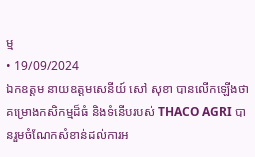ម្ម
• 19/09/2024
ឯកឧត្តម នាយឧត្តមសេនីយ៍ សៅ សុខា បានលើកឡើងថា គម្រោងកសិកម្មដ៏ធំ និងទំនើបរបស់ THACO AGRI បានរួមចំណែកសំខាន់ដល់ការអ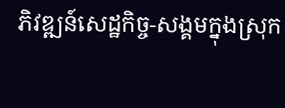ភិវឌ្ឍន៍សេដ្ឋកិច្ច-សង្គមក្នុងស្រុក